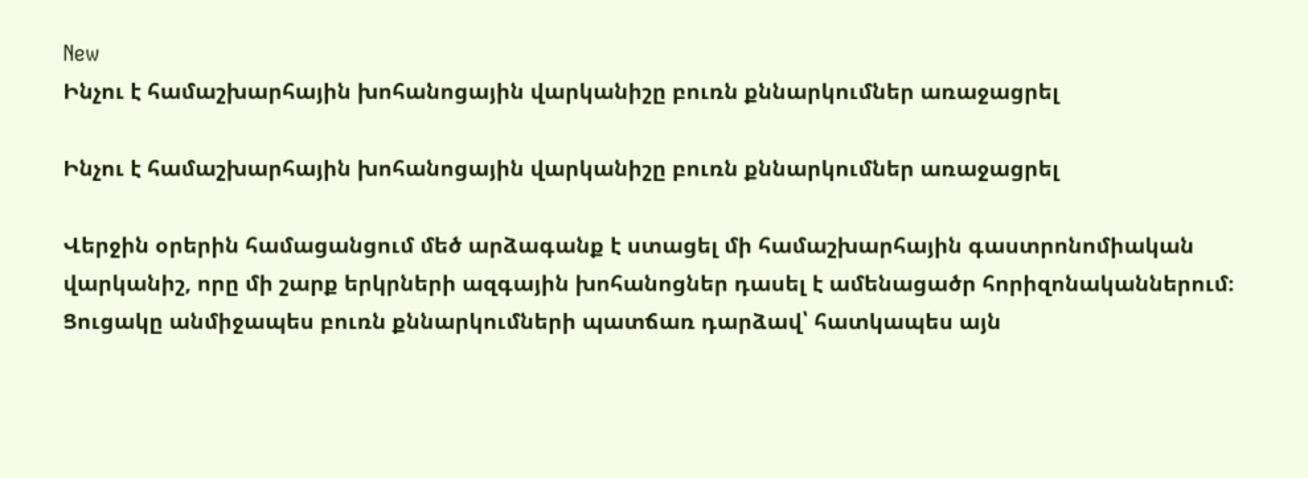New
Ինչու է համաշխարհային խոհանոցային վարկանիշը բուռն քննարկումներ առաջացրել

Ինչու է համաշխարհային խոհանոցային վարկանիշը բուռն քննարկումներ առաջացրել

Վերջին օրերին համացանցում մեծ արձագանք է ստացել մի համաշխարհային գաստրոնոմիական վարկանիշ, որը մի շարք երկրների ազգային խոհանոցներ դասել է ամենացածր հորիզոնականներում։ Ցուցակը անմիջապես բուռն քննարկումների պատճառ դարձավ՝ հատկապես այն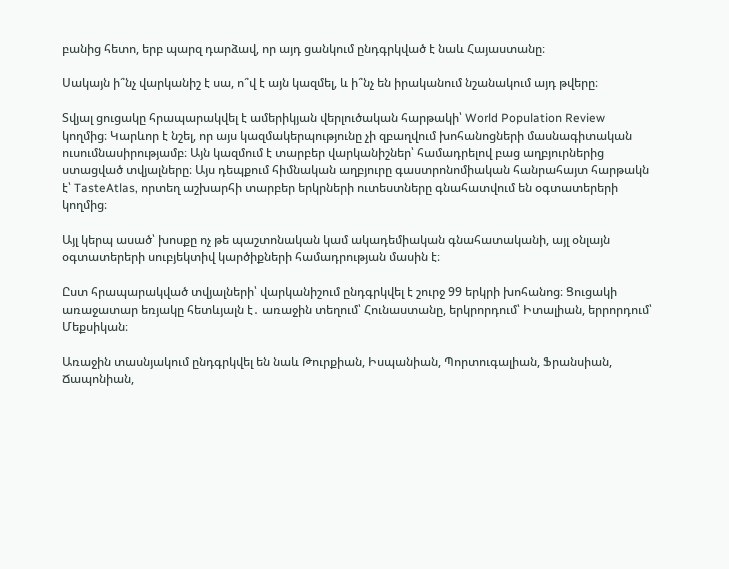բանից հետո, երբ պարզ դարձավ, որ այդ ցանկում ընդգրկված է նաև Հայաստանը։

Սակայն ի՞նչ վարկանիշ է սա, ո՞վ է այն կազմել, և ի՞նչ են իրականում նշանակում այդ թվերը։

Տվյալ ցուցակը հրապարակվել է ամերիկյան վերլուծական հարթակի՝ World Population Review կողմից։ Կարևոր է նշել, որ այս կազմակերպությունը չի զբաղվում խոհանոցների մասնագիտական ուսումնասիրությամբ։ Այն կազմում է տարբեր վարկանիշներ՝ համադրելով բաց աղբյուրներից ստացված տվյալները։ Այս դեպքում հիմնական աղբյուրը գաստրոնոմիական հանրահայտ հարթակն է՝ TasteAtlas, որտեղ աշխարհի տարբեր երկրների ուտեստները գնահատվում են օգտատերերի կողմից։

Այլ կերպ ասած՝ խոսքը ոչ թե պաշտոնական կամ ակադեմիական գնահատականի, այլ օնլայն օգտատերերի սուբյեկտիվ կարծիքների համադրության մասին է։

Ըստ հրապարակված տվյալների՝ վարկանիշում ընդգրկվել է շուրջ 99 երկրի խոհանոց։ Ցուցակի առաջատար եռյակը հետևյալն է․ առաջին տեղում՝ Հունաստանը, երկրորդում՝ Իտալիան, երրորդում՝ Մեքսիկան։

Առաջին տասնյակում ընդգրկվել են նաև Թուրքիան, Իսպանիան, Պորտուգալիան, Ֆրանսիան, Ճապոնիան,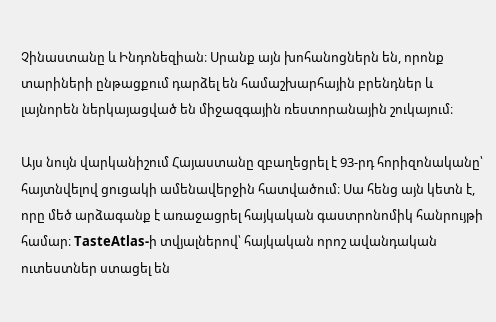Չինաստանը և Ինդոնեզիան։ Սրանք այն խոհանոցներն են, որոնք տարիների ընթացքում դարձել են համաշխարհային բրենդներ և լայնորեն ներկայացված են միջազգային ռեստորանային շուկայում։

Այս նույն վարկանիշում Հայաստանը զբաղեցրել է 93-րդ հորիզոնականը՝ հայտնվելով ցուցակի ամենավերջին հատվածում։ Սա հենց այն կետն է, որը մեծ արձագանք է առաջացրել հայկական գաստրոնոմիկ հանրույթի համար։ TasteAtlas-ի տվյալներով՝ հայկական որոշ ավանդական ուտեստներ ստացել են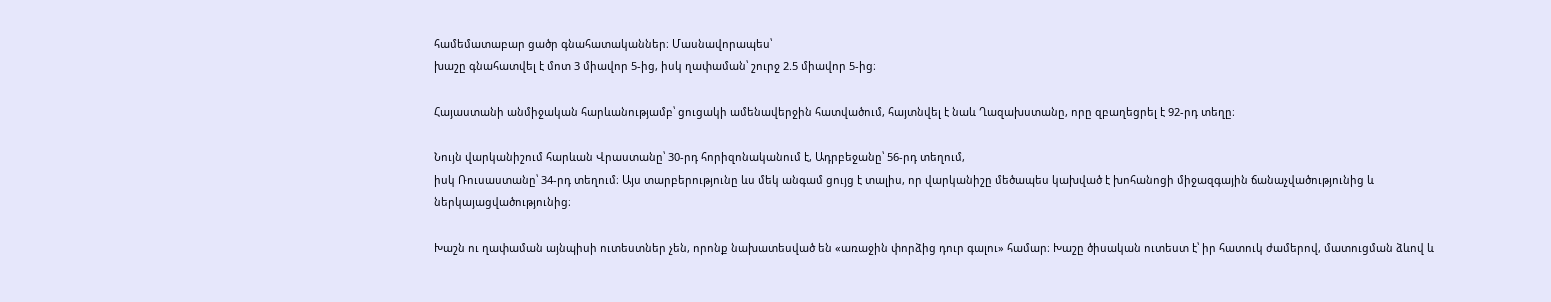համեմատաբար ցածր գնահատականներ։ Մասնավորապես՝
խաշը գնահատվել է մոտ 3 միավոր 5-ից, իսկ ղափաման՝ շուրջ 2.5 միավոր 5-ից։

Հայաստանի անմիջական հարևանությամբ՝ ցուցակի ամենավերջին հատվածում, հայտնվել է նաև Ղազախստանը, որը զբաղեցրել է 92-րդ տեղը։

Նույն վարկանիշում հարևան Վրաստանը՝ 30-րդ հորիզոնականում է, Ադրբեջանը՝ 56-րդ տեղում,
իսկ Ռուսաստանը՝ 34-րդ տեղում։ Այս տարբերությունը ևս մեկ անգամ ցույց է տալիս, որ վարկանիշը մեծապես կախված է խոհանոցի միջազգային ճանաչվածությունից և ներկայացվածությունից։

Խաշն ու ղափաման այնպիսի ուտեստներ չեն, որոնք նախատեսված են «առաջին փորձից դուր գալու» համար։ Խաշը ծիսական ուտեստ է՝ իր հատուկ ժամերով, մատուցման ձևով և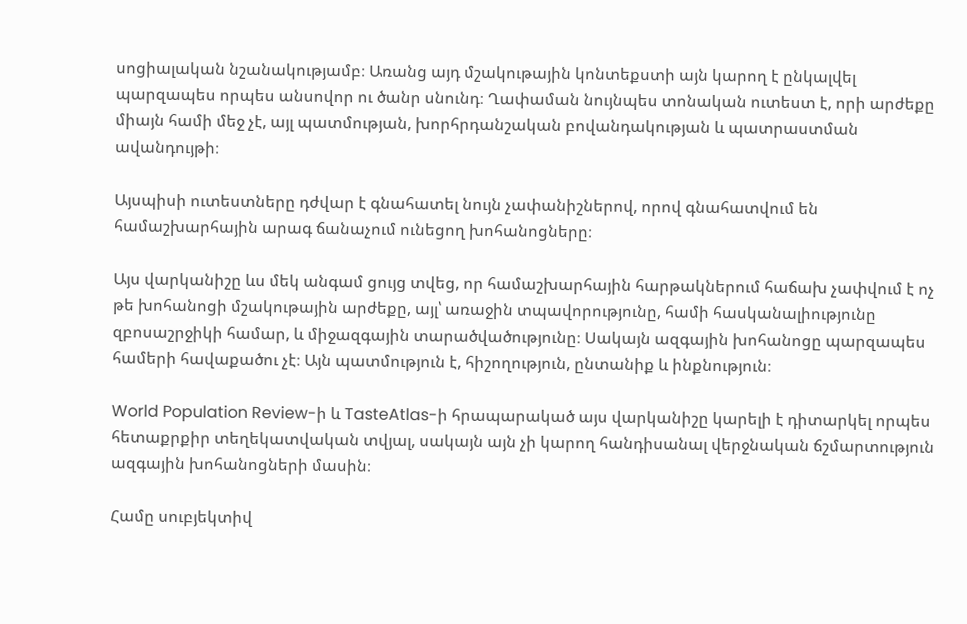սոցիալական նշանակությամբ։ Առանց այդ մշակութային կոնտեքստի այն կարող է ընկալվել պարզապես որպես անսովոր ու ծանր սնունդ։ Ղափաման նույնպես տոնական ուտեստ է, որի արժեքը միայն համի մեջ չէ, այլ պատմության, խորհրդանշական բովանդակության և պատրաստման ավանդույթի։

Այսպիսի ուտեստները դժվար է գնահատել նույն չափանիշներով, որով գնահատվում են համաշխարհային արագ ճանաչում ունեցող խոհանոցները։

Այս վարկանիշը ևս մեկ անգամ ցույց տվեց, որ համաշխարհային հարթակներում հաճախ չափվում է ոչ թե խոհանոցի մշակութային արժեքը, այլ՝ առաջին տպավորությունը, համի հասկանալիությունը զբոսաշրջիկի համար, և միջազգային տարածվածությունը։ Սակայն ազգային խոհանոցը պարզապես համերի հավաքածու չէ։ Այն պատմություն է, հիշողություն, ընտանիք և ինքնություն։

World Population Review-ի և TasteAtlas-ի հրապարակած այս վարկանիշը կարելի է դիտարկել որպես հետաքրքիր տեղեկատվական տվյալ, սակայն այն չի կարող հանդիսանալ վերջնական ճշմարտություն ազգային խոհանոցների մասին։

Համը սուբյեկտիվ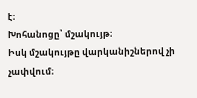է։
Խոհանոցը՝ մշակույթ։
Իսկ մշակույթը վարկանիշներով չի չափվում։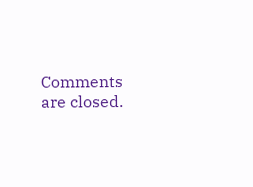Comments are closed.